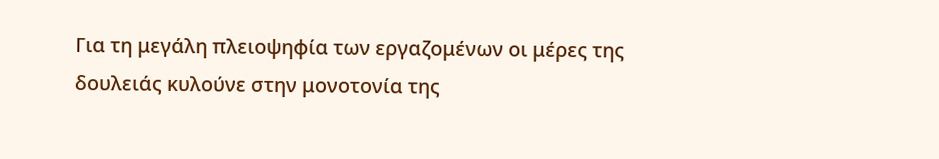Για τη μεγάλη πλειοψηφία των εργαζομένων οι μέρες της δουλειάς κυλούνε στην μονοτονία της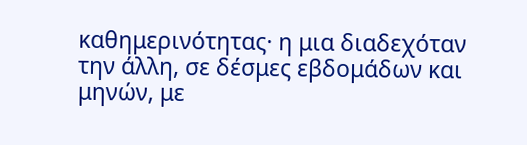καθημερινότητας· η μια διαδεχόταν την άλλη, σε δέσμες εβδομάδων και μηνών, με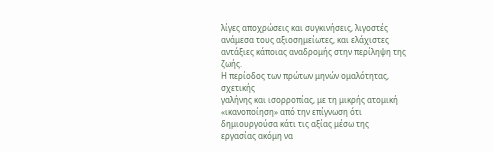λίγες αποχρώσεις και συγκινήσεις, λιγοστές ανάμεσα τους αξιοσημείωτες, και ελάχιστες αντάξιες κάποιας αναδρομής στην περίληψη της ζωής.
Η περίοδος των πρώτων μηνών ομαλότητας, σχετικής
γαλήνης και ισορροπίας, με τη μικρής ατομική
«ικανοποίηση» από την επίγνωση ότι δημιουργούσα κάτι τις αξίας μέσω της
εργασίας ακόμη να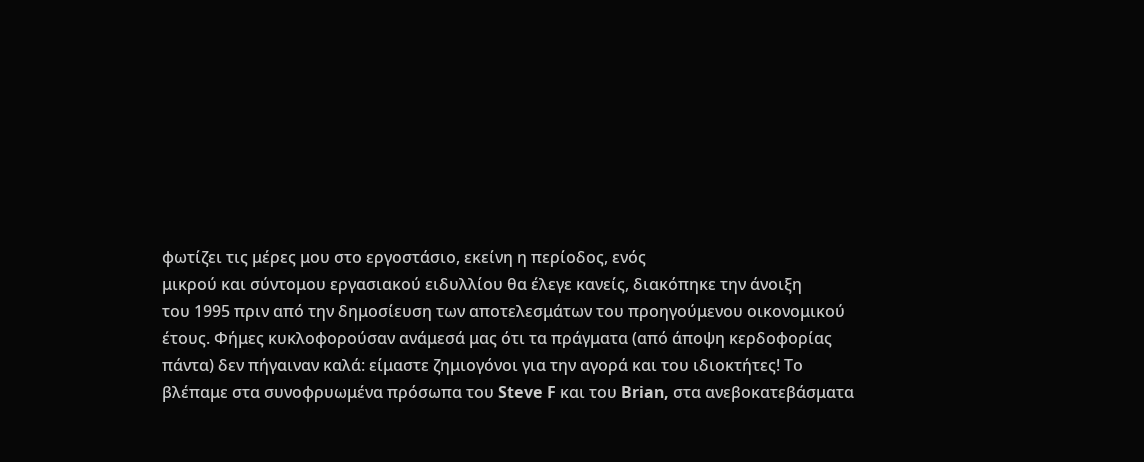φωτίζει τις μέρες μου στο εργοστάσιο, εκείνη η περίοδος, ενός
μικρού και σύντομου εργασιακού ειδυλλίου θα έλεγε κανείς, διακόπηκε την άνοιξη
του 1995 πριν από την δημοσίευση των αποτελεσμάτων του προηγούμενου οικονομικού
έτους. Φήμες κυκλοφορούσαν ανάμεσά μας ότι τα πράγματα (από άποψη κερδοφορίας
πάντα) δεν πήγαιναν καλά: είμαστε ζημιογόνοι για την αγορά και του ιδιοκτήτες! Το
βλέπαμε στα συνοφρυωμένα πρόσωπα του Steve F και του Brian, στα ανεβοκατεβάσματα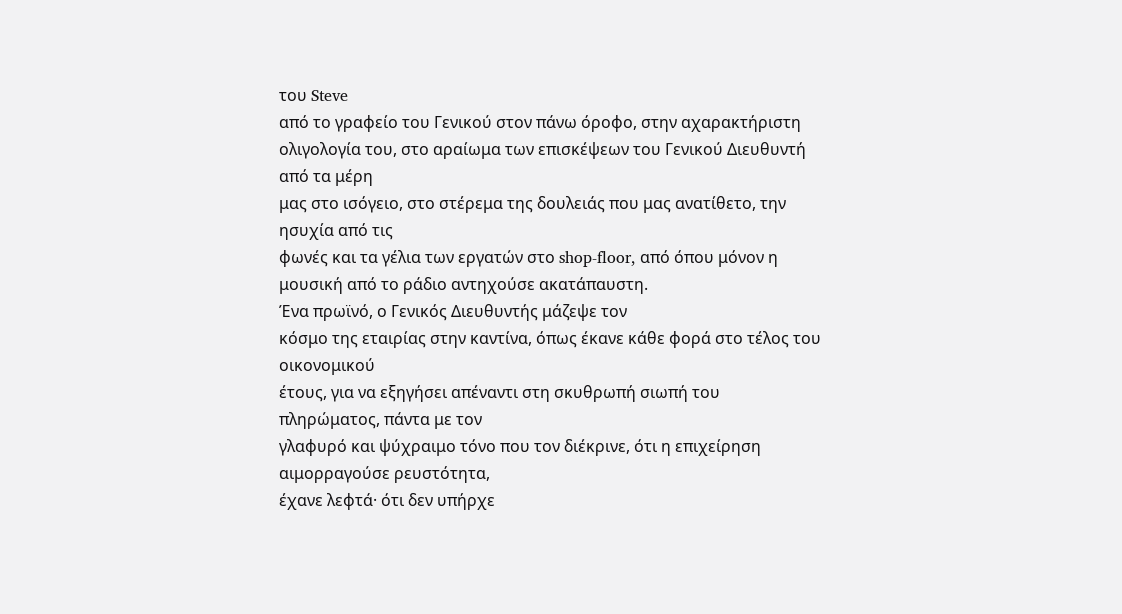του Steve
από το γραφείο του Γενικού στον πάνω όροφο, στην αχαρακτήριστη
ολιγολογία του, στο αραίωμα των επισκέψεων του Γενικού Διευθυντή από τα μέρη
μας στο ισόγειο, στο στέρεμα της δουλειάς που μας ανατίθετο, την ησυχία από τις
φωνές και τα γέλια των εργατών στο shop-floor, από όπου μόνον η μουσική από το ράδιο αντηχούσε ακατάπαυστη.
Ένα πρωϊνό, ο Γενικός Διευθυντής μάζεψε τον
κόσμο της εταιρίας στην καντίνα, όπως έκανε κάθε φορά στο τέλος του οικονομικού
έτους, για να εξηγήσει απέναντι στη σκυθρωπή σιωπή του πληρώματος, πάντα με τον
γλαφυρό και ψύχραιμο τόνο που τον διέκρινε, ότι η επιχείρηση αιμορραγούσε ρευστότητα,
έχανε λεφτά· ότι δεν υπήρχε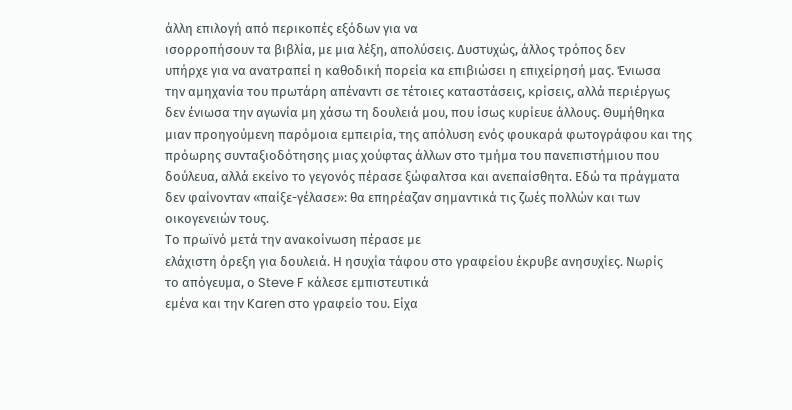άλλη επιλογή από περικοπές εξόδων για να
ισορροπήσουν τα βιβλία, με μια λέξη, απολύσεις. Δυστυχώς, άλλος τρόπος δεν
υπήρχε για να ανατραπεί η καθοδική πορεία κα επιβιώσει η επιχείρησή μας. Ένιωσα
την αμηχανία του πρωτάρη απέναντι σε τέτοιες καταστάσεις, κρίσεις, αλλά περιέργως
δεν ένιωσα την αγωνία μη χάσω τη δουλειά μου, που ίσως κυρίευε άλλους. Θυμήθηκα
μιαν προηγούμενη παρόμοια εμπειρία, της απόλυση ενός φουκαρά φωτογράφου και της
πρόωρης συνταξιοδότησης μιας χούφτας άλλων στο τμήμα του πανεπιστήμιου που
δούλευα, αλλά εκείνο το γεγονός πέρασε ξώφαλτσα και ανεπαίσθητα. Εδώ τα πράγματα
δεν φαίνονταν «παίξε-γέλασε»: θα επηρέαζαν σημαντικά τις ζωές πολλών και των
οικογενειών τους.
Το πρωϊνό μετά την ανακοίνωση πέρασε με
ελάχιστη όρεξη για δουλειά. Η ησυχία τάφου στο γραφείου έκρυβε ανησυχίες. Νωρίς
το απόγευμα, ο Steve F κάλεσε εμπιστευτικά
εμένα και την Karen στο γραφείο του. Είχα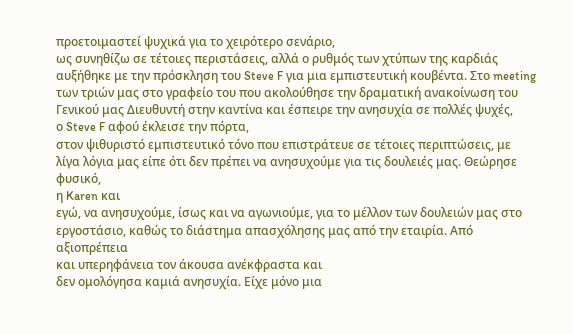προετοιμαστεί ψυχικά για το χειρότερο σενάριο,
ως συνηθίζω σε τέτοιες περιστάσεις, αλλά ο ρυθμός των χτύπων της καρδιάς
αυξήθηκε με την πρόσκληση του Steve F για μια εμπιστευτική κουβέντα. Στο meeting των τριών μας στο γραφείο του που ακολούθησε την δραματική ανακοίνωση του
Γενικού μας Διευθυντή στην καντίνα και έσπειρε την ανησυχία σε πολλές ψυχές,
ο Steve F αφού έκλεισε την πόρτα,
στον ψιθυριστό εμπιστευτικό τόνο που επιστράτευε σε τέτοιες περιπτώσεις, με
λίγα λόγια μας είπε ότι δεν πρέπει να ανησυχούμε για τις δουλειές μας. Θεώρησε φυσικό,
η Karen και
εγώ, να ανησυχούμε, ίσως και να αγωνιούμε, για το μέλλον των δουλειών μας στο
εργοστάσιο, καθώς το διάστημα απασχόλησης μας από την εταιρία. Από αξιοπρέπεια
και υπερηφάνεια τον άκουσα ανέκφραστα και
δεν ομολόγησα καμιά ανησυχία. Είχε μόνο μια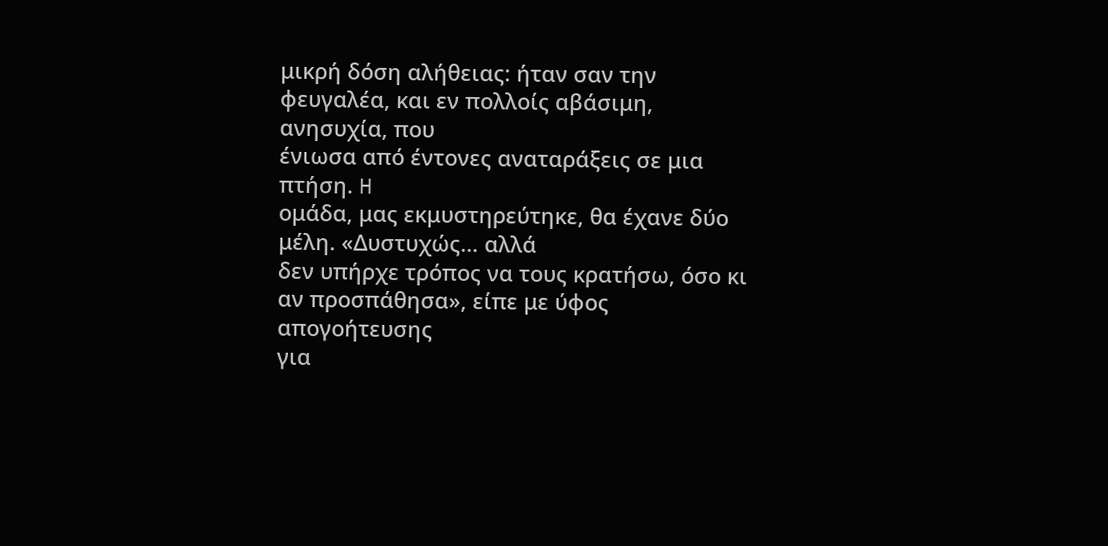μικρή δόση αλήθειας: ήταν σαν την φευγαλέα, και εν πολλοίς αβάσιμη, ανησυχία, που
ένιωσα από έντονες αναταράξεις σε μια πτήση. H
ομάδα, μας εκμυστηρεύτηκε, θα έχανε δύο μέλη. «Δυστυχώς… αλλά
δεν υπήρχε τρόπος να τους κρατήσω, όσο κι αν προσπάθησα», είπε με ύφος απογοήτευσης
για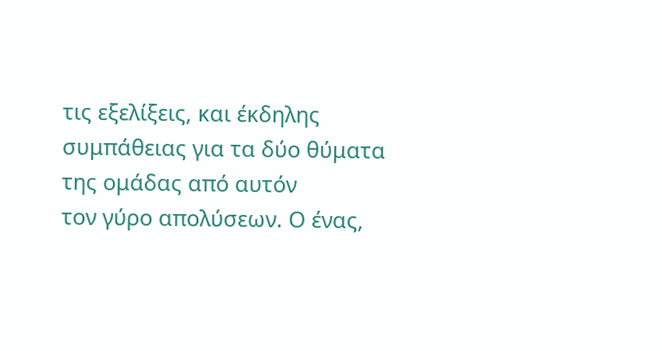τις εξελίξεις, και έκδηλης συμπάθειας για τα δύο θύματα της ομάδας από αυτόν
τον γύρο απολύσεων. Ο ένας,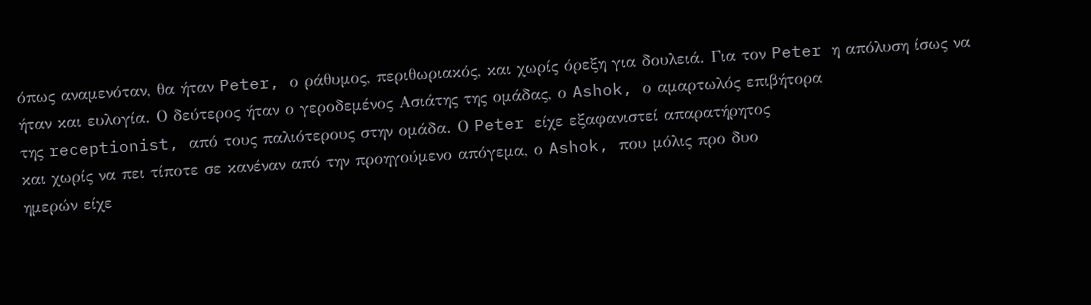όπως αναμενόταν, θα ήταν Peter, ο ράθυμος, περιθωριακός, και χωρίς όρεξη για δουλειά. Για τον Peter η απόλυση ίσως να ήταν και ευλογία. Ο δεύτερος ήταν ο γεροδεμένος Ασιάτης της ομάδας, ο Ashok, ο αμαρτωλός επιβήτορα
της receptionist, από τους παλιότερους στην ομάδα. Ο Peter είχε εξαφανιστεί απαρατήρητος
και χωρίς να πει τίποτε σε κανέναν από την προηγούμενο απόγεμα, ο Ashok, που μόλις προ δυο
ημερών είχε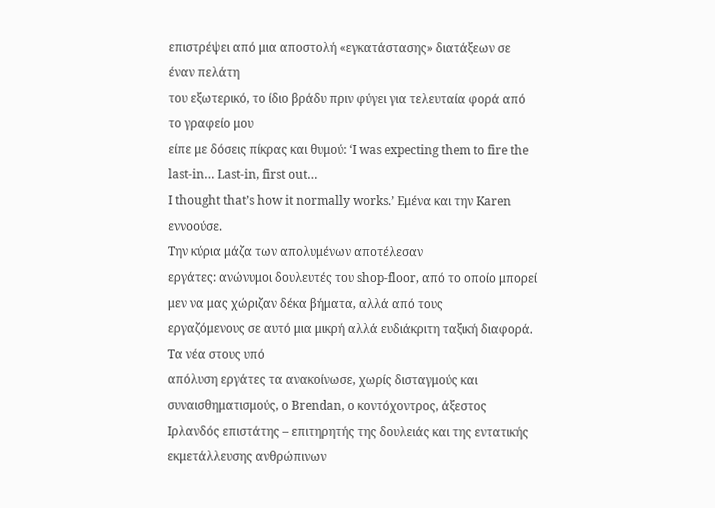επιστρέψει από μια αποστολή «εγκατάστασης» διατάξεων σε έναν πελάτη
του εξωτερικό, το ίδιο βράδυ πριν φύγει για τελευταία φορά από το γραφείο μου
είπε με δόσεις πίκρας και θυμού: ‘I was expecting them to fire the last-in… Last-in, first out…
Ι thought that’s how it normally works.’ Εμένα και την Karen εννοούσε.
Την κύρια μάζα των απολυμένων αποτέλεσαν
εργάτες: ανώνυμοι δουλευτές του shop-floor, από το οποίο μπορεί μεν να μας χώριζαν δέκα βήματα, αλλά από τους
εργαζόμενους σε αυτό μια μικρή αλλά ευδιάκριτη ταξική διαφορά. Τα νέα στους υπό
απόλυση εργάτες τα ανακοίνωσε, χωρίς δισταγμούς και συναισθηματισμούς, ο Brendan, o κοντόχοντρος, άξεστος
Ιρλανδός επιστάτης – επιτηρητής της δουλειάς και της εντατικής εκμετάλλευσης ανθρώπινων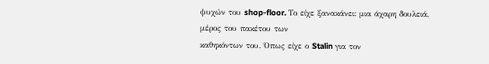ψυχών του shop-floor. Το είχε ξανακάνει: μια άχαρη δουλειά, μέρος του πακέτου των
καθηκόντων του. Όπως είχε ο Stalin για τον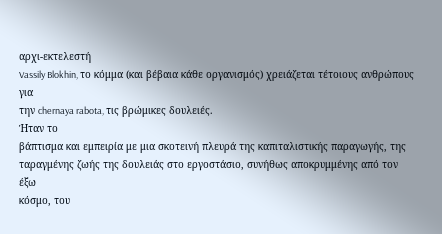αρχι-εκτελεστή
Vassily Blokhin, το κόμμα (και βέβαια κάθε οργανισμός) χρειάζεται τέτοιους ανθρώπους για
την chernaya rabota, τις βρώμικες δουλειές.
Ήταν το
βάπτισμα και εμπειρία με μια σκοτεινή πλευρά της καπιταλιστικής παραγωγής, της
ταραγμένης ζωής της δουλειάς στο εργοστάσιο, συνήθως αποκρυμμένης από τον έξω
κόσμο, του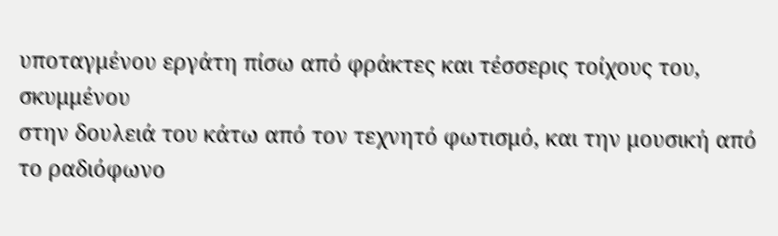υποταγμένου εργάτη πίσω από φράκτες και τέσσερις τοίχους του, σκυμμένου
στην δουλειά του κάτω από τον τεχνητό φωτισμό, και την μουσική από το ραδιόφωνο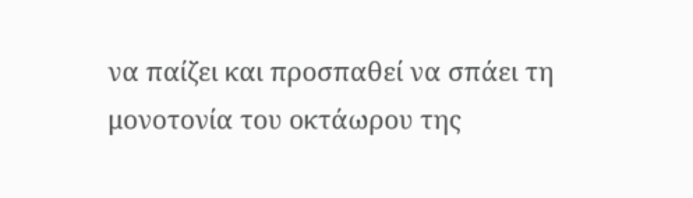να παίζει και προσπαθεί να σπάει τη μονοτονία του οκτάωρου της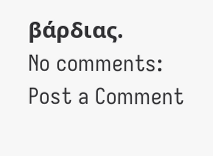βάρδιας.
No comments:
Post a Comment